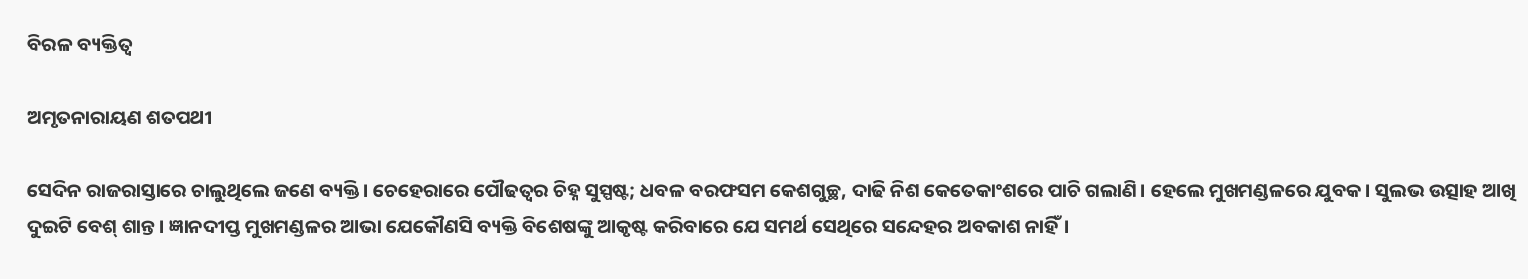ବିରଳ ବ୍ୟକ୍ତିତ୍ଵ

ଅମୃତନାରାୟଣ ଶତପଥୀ

ସେଦିନ ରାଜରାସ୍ତାରେ ଚାଲୁଥିଲେ ଜଣେ ବ୍ୟକ୍ତି। ଚେହେରାରେ ପୌଢତ୍ଵର ଚିହ୍ନ ସୁସ୍ପଷ୍ଟ; ଧବଳ ବରଫସମ କେଶଗୁଚ୍ଛ, ଦାଢି ନିଶ କେତେକାଂଶରେ ପାଚି ଗଲାଣି। ହେଲେ ମୁଖମଣ୍ଡଳରେ ଯୁବକ। ସୁଲଭ ଉତ୍ସାହ ଆଖି ଦୁଇଟି ବେଶ୍ ଶାନ୍ତ। ଜ୍ଞାନଦୀପ୍ତ ମୁଖମଣ୍ଡଳର ଆଭା ଯେକୌଣସି ବ୍ୟକ୍ତି ବିଶେଷଙ୍କୁ ଆକୃଷ୍ଟ କରିବାରେ ଯେ ସମର୍ଥ ସେଥିରେ ସନ୍ଦେହର ଅବକାଶ ନାହିଁ।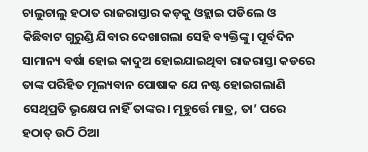ଚାଲୁଚାଲୁ ହଠାତ ରାଜରାସ୍ତାର କଡ଼କୁ ଓହ୍ଲାଇ ପଡିଲେ ଓ କିଛିବାଟ ଗୁରୁଣ୍ଡି ଯିବାର ଦେଖାଗଲା ସେହି ବ୍ୟକ୍ତିଙ୍କୁ। ପୂର୍ବଦିନ ସାମାନ୍ୟ ବର୍ଷା ହୋଇ କାଦୁଅ ହୋଇଯାଇଥିବା ରାଜରାସ୍ତା କଡରେ ତାଙ୍କ ପରିହିତ ମୂଲ୍ୟବାନ ପୋଷାକ ଯେ ନଷ୍ଟ ହୋଇଗଲାଣି ସେଥିପ୍ରତି ଭୃକ୍ଷେପ ନାହିଁ ତାଙ୍କର। ମୂହୁର୍ତ୍ତେ ମାତ୍ର, ତା’ ପରେ ହଠାତ୍ ଉଠି ଠିଆ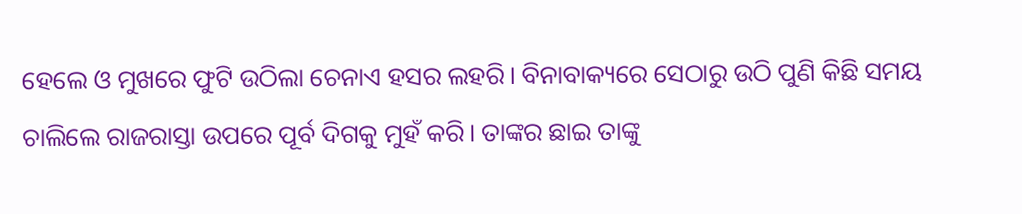ହେଲେ ଓ ମୁଖରେ ଫୁଟି ଉଠିଲା ଚେନାଏ ହସର ଲହରି। ବିନାବାକ୍ୟରେ ସେଠାରୁ ଉଠି ପୁଣି କିଛି ସମୟ ଚାଲିଲେ ରାଜରାସ୍ତା ଉପରେ ପୂର୍ବ ଦିଗକୁ ମୁହଁ କରି। ତାଙ୍କର ଛାଇ ତାଙ୍କୁ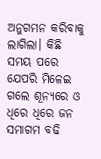ଅନୁଗମନ କରିବାକୁ ଲାଗିଲା। କିଛି ସମୟ ପରେ ଯେପରି ମିଳେଇ ଗଲେ ଶୂନ୍ୟରେ ଓ ଧିରେ ଧିରେ ଜନ ସମାଗମ ବଢି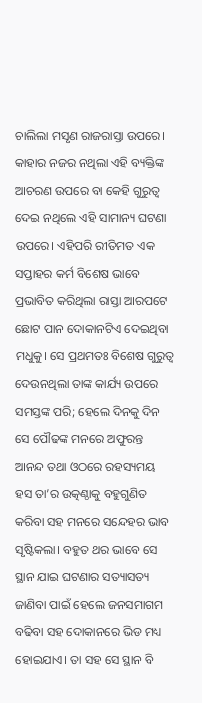ଚାଲିଲା ମସୃଣ ରାଜରାସ୍ତା ଉପରେ। କାହାର ନଜର ନଥିଲା ଏହି ବ୍ୟକ୍ତିଙ୍କ ଆଚରଣ ଉପରେ ବା କେହି ଗୁରୁତ୍ୱ ଦେଇ ନଥିଲେ ଏହି ସାମାନ୍ୟ ଘଟଣା ଉପରେ। ଏହିପରି ରୀତିମତ ଏକ ସପ୍ତାହର କର୍ମ ବିଶେଷ ଭାବେ ପ୍ରଭାବିତ କରିଥିଲା ରାସ୍ତା ଆରପଟେ ଛୋଟ ପାନ ଦୋକାନଟିଏ ଦେଇଥିବା ମଧୁକୁ। ସେ ପ୍ରଥମତଃ ବିଶେଷ ଗୁରୁତ୍ୱ ଦେଉନଥିଲା ତାଙ୍କ କାର୍ଯ୍ୟ ଉପରେ ସମସ୍ତଙ୍କ ପରି; ହେଲେ ଦିନକୁ ଦିନ ସେ ପୌଢଙ୍କ ମନରେ ଅଫୁରନ୍ତ ଆନନ୍ଦ ତଥା ଓଠରେ ରହସ୍ୟମୟ ହସ ତା’ର ଉତ୍କଣ୍ଠାକୁ ବହୁଗୁଣିତ କରିବା ସହ ମନରେ ସନ୍ଦେହର ଭାବ ସୃଷ୍ଟିକଲା। ବହୁତ ଥର ଭାବେ ସେ ସ୍ଥାନ ଯାଇ ଘଟଣାର ସତ୍ୟାସତ୍ୟ ଜାଣିବା ପାଇଁ ହେଲେ ଜନସମାଗମ ବଢିବା ସହ ଦୋକାନରେ ଭିଡ ମଧ୍ୟ ହୋଇଯାଏ। ତା ସହ ସେ ସ୍ଥାନ ବି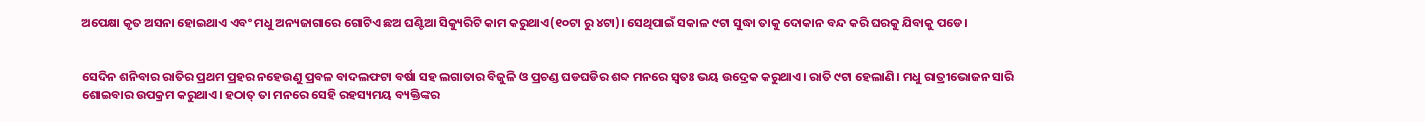ଅପେକ୍ଷା କୃତ ଅସନା ହୋଇଥାଏ ଏବଂ ମଧୁ ଅନ୍ୟଜାଗାରେ ଗୋଟିଏ ଛଅ ଘଣ୍ଟିଆ ସିକ୍ୟୁରିଟି କାମ କରୁଥାଏ(୧୦ଟା ରୁ ୪ଟା)। ସେଥିପାଇଁ ସକାଳ ୯ଟା ସୁଦ୍ଧା ତାକୁ ଦୋକାନ ବନ୍ଦ କରି ଘରକୁ ଯିବାକୁ ପଡେ।


ସେଦିନ ଶନିବାର ରାତିର ପ୍ରଥମ ପ୍ରହର ନହେଉଣୁ ପ୍ରବଳ ବାଦଲଫଟା ବର୍ଷା ସହ ଲଗାତାର ବିଜୁଳି ଓ ପ୍ରଚଣ୍ଡ ଘଡଘଡିର ଶବ୍ଦ ମନରେ ସ୍ଵତଃ ଭୟ ଉଦ୍ରେକ କରୁଥାଏ। ରାତି ୯ଟା ହେଲାଣି। ମଧୁ ରାତ୍ରୀଭୋଜନ ସାରି ଶୋଇବାର ଉପକ୍ରମ କରୁଥାଏ। ହଠାତ୍ ତା ମନରେ ସେହି ରହସ୍ୟମୟ ବ୍ୟକ୍ତିଙ୍କର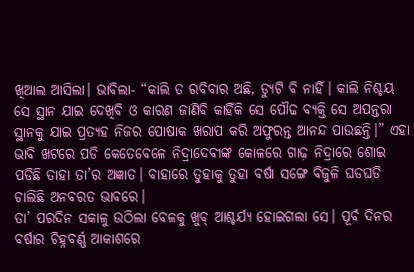ଖିଆଲ ଆସିଲା। ଭାବିଲା- “କାଲି ତ ରବିବାର ଅଛି, ଡ୍ୟୁଟି ବି ନାହିଁ। କାଲି ନିଶ୍ଚୟ ସେ ସ୍ଥାନ ଯାଇ ଦେଖିବି ଓ କାରଣ ଜାଣିବି କାହିଁକି ସେ ପୌଢ ବ୍ୟକ୍ତି ସେ ଅପନ୍ତରା ସ୍ଥାନକୁ ଯାଇ ପ୍ରତ୍ୟହ ନିଜର ପୋଷାକ ଖରାପ କରି ଅଫୁରନ୍ତ ଆନନ୍ଦ ପାଉଛନ୍ତି।” ଏହା ଭାବି ଖଟରେ ପଡି କେତେବେଳେ ନିଦ୍ରାଦେବୀଙ୍କ କୋଳରେ ଗାଢ଼ ନିଦ୍ରାରେ ଶୋଇ ପଡିଛି ତାହା ତା’ର ଅଜ୍ଞାତ। ବାହାରେ ତୁହାକୁ ତୁହା ବର୍ଷା ସଙ୍ଗେ ବିଜୁଳି ଘଡଘଡି ଚାଲିଛି ଅନବରତ ଭାବରେ।
ତା’ ପରଦିନ ସକାଳୁ ଉଠିଲା ବେଳକୁ ଖୁବ୍ ଆଶ୍ଚର୍ଯ୍ୟ ହୋଇଗଲା ସେ। ପୂର୍ବ ଦିନର ବର୍ଷାର ଚିହ୍ନବର୍ଣ୍ଣ ଆକାଶରେ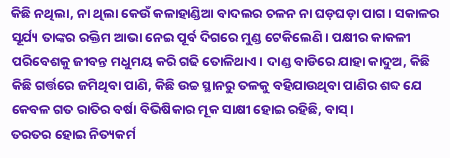କିଛି ନଥିଲା, ନା ଥିଲା କେଉଁ କଳାହାଣ୍ଡିଆ ବାଦଲର ଚଳନ ନା ଘଡ଼ଘଡ଼ା ପାଗ। ସକାଳର ସୂର୍ଯ୍ୟ ତାଙ୍କର ରକ୍ତିମ ଆଭା ନେଇ ପୂର୍ବ ଦିଗରେ ମୁଣ୍ଡ ଟେକିଲେଣି। ପକ୍ଷୀର କାକଳୀ ପରିବେଶକୁ ଜୀବନ୍ତ ମଧୁମୟ କରି ଗଢି ତୋଳିଥାଏ। ଦାଣ୍ଡ ବାଡିରେ ଯାହା କାଦୁଅ, କିଛି କିଛି ଗର୍ତ୍ତରେ ଜମିଥିବା ପାଣି, କିଛି ଉଚ୍ଚ ସ୍ଥାନରୁ ତଳକୁ ବହିଯାଉଥିବା ପାଣିର ଶବ୍ଦ ଯେ କେବଳ ଗତ ରାତିର ବର୍ଷା ବିଭିଷିକାର ମୂକ ସାକ୍ଷୀ ହୋଇ ରହିଛି, ବାସ୍।
ତରତର ହୋଇ ନିତ୍ୟକର୍ମ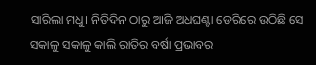ସାରିଲା ମଧୁ। ନିତିଦିନ ଠାରୁ ଆଜି ଅଧଘଣ୍ଟା ଡେରିରେ ଉଠିଛି ସେ ସକାଳୁ ସକାଳୁ କାଲି ରାତିର ବର୍ଷା ପ୍ରଭାବର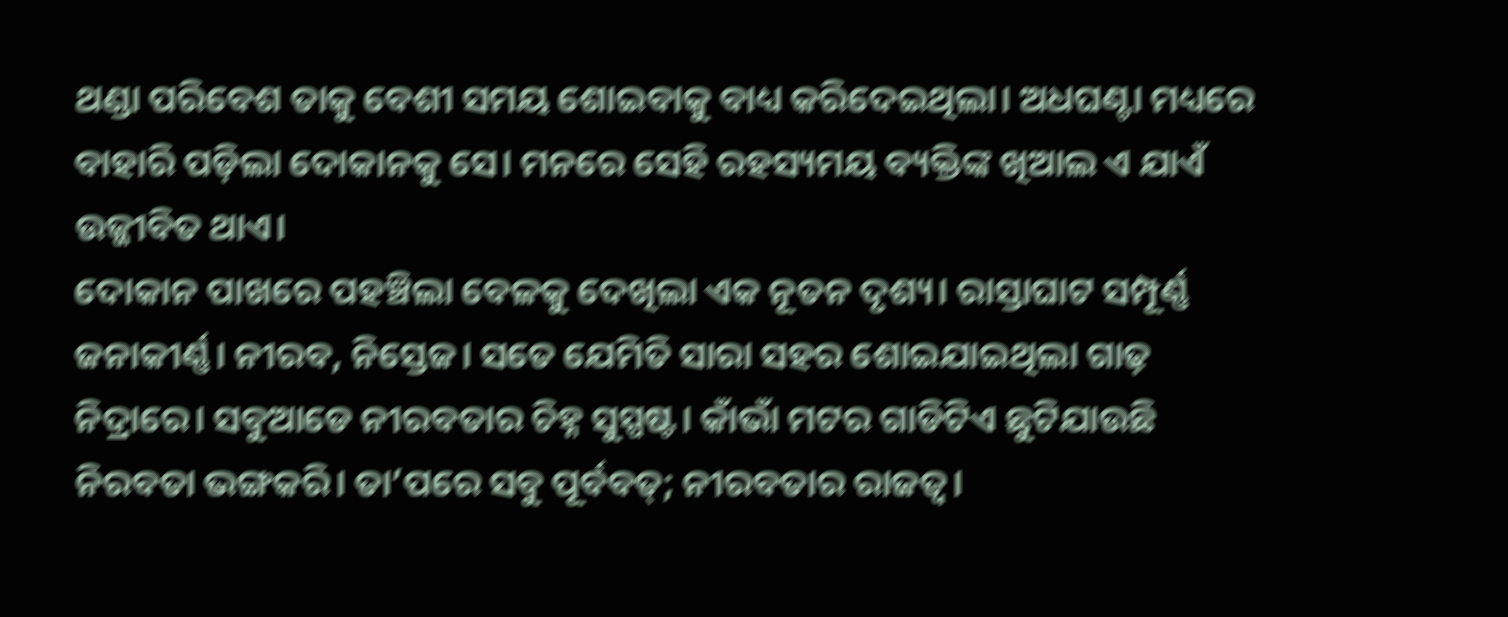ଥଣ୍ଡା ପରିବେଶ ତାକୁ ବେଶୀ ସମୟ ଶୋଇବାକୁ ବାଧ୍ୟ କରିଦେଇଥିଲା। ଅଧଘଣ୍ଟା ମଧ୍ୟରେ ବାହାରି ପଡ଼ିଲା ଦୋକାନକୁ ସେ। ମନରେ ସେହି ରହସ୍ୟମୟ ବ୍ୟକ୍ତିଙ୍କ ଖିଆଲ ଏ ଯାଏଁ ଉଜ୍ଜୀବିତ ଥାଏ।
ଦୋକାନ ପାଖରେ ପହଞ୍ଚିଲା ବେଳକୁ ଦେଖିଲା ଏକ ନୂତନ ଦୃଶ୍ୟ। ରାସ୍ତାଘାଟ ସମ୍ପୂର୍ଣ୍ଣ ଜନାକୀର୍ଣ୍ଣ। ନୀରବ, ନିସ୍ତେଜ। ସତେ ଯେମିତି ସାରା ସହର ଶୋଇଯାଇଥିଲା ଗାଢ଼ ନିଦ୍ରାରେ। ସବୁଆଡେ ନୀରବତାର ଚିହ୍ନ ସୁସ୍ପଷ୍ଟ। କାଁଭାଁ ମଟର ଗାଡିଟିଏ ଛୁଟିଯାଉଛି ନିରବତା ଭଙ୍ଗକରି। ତା’ପରେ ସବୁ ପୂର୍ବବତ୍; ନୀରବତାର ରାଜତ୍ୱ।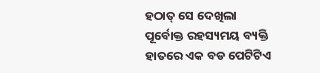ହଠାତ୍ ସେ ଦେଖିଲା ପୂର୍ବୋକ୍ତ ରହସ୍ୟମୟ ବ୍ୟକ୍ତି ହାତରେ ଏକ ବଡ ପେଟିଟିଏ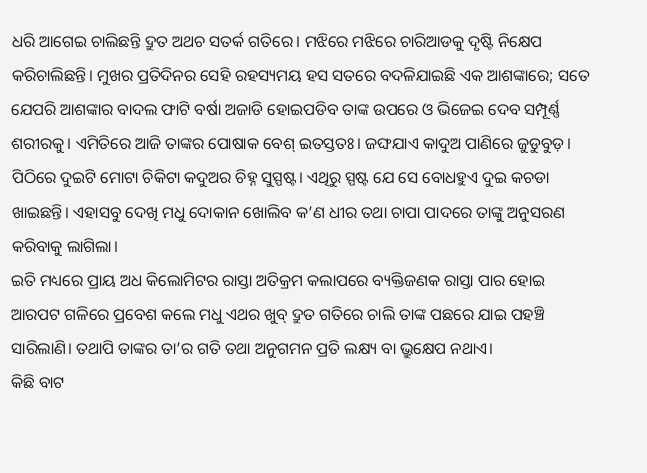ଧରି ଆଗେଇ ଚାଲିଛନ୍ତି ଦ୍ରୁତ ଅଥଚ ସତର୍କ ଗତିରେ। ମଝିରେ ମଝିରେ ଚାରିଆଡକୁ ଦୃଷ୍ଟି ନିକ୍ଷେପ କରିଚାଲିଛନ୍ତି। ମୁଖର ପ୍ରତିଦିନର ସେହି ରହସ୍ୟମୟ ହସ ସତରେ ବଦଳିଯାଇଛି ଏକ ଆଶଙ୍କାରେ; ସତେ ଯେପରି ଆଶଙ୍କାର ବାଦଲ ଫାଟି ବର୍ଷା ଅଜାଡି ହୋଇପଡିବ ତାଙ୍କ ଉପରେ ଓ ଭିଜେଇ ଦେବ ସମ୍ପୂର୍ଣ୍ଣ ଶରୀରକୁ। ଏମିତିରେ ଆଜି ତାଙ୍କର ପୋଷାକ ବେଶ୍ ଇତସ୍ତତଃ। ଜଙ୍ଘଯାଏ କାଦୁଅ ପାଣିରେ ଜୁଡୁବୁଡ଼। ପିଠିରେ ଦୁଇଟି ମୋଟା ଚିକିଟା କଦୁଅର ଚିହ୍ନ ସୁସ୍ପଷ୍ଟ। ଏଥିରୁ ସ୍ପଷ୍ଟ ଯେ ସେ ବୋଧହୁଏ ଦୁଇ କଚଡା ଖାଇଛନ୍ତି। ଏହାସବୁ ଦେଖି ମଧୁ ଦୋକାନ ଖୋଲିବ କ’ଣ ଧୀର ତଥା ଚାପା ପାଦରେ ତାଙ୍କୁ ଅନୁସରଣ କରିବାକୁ ଲାଗିଲା।
ଇତି ମଧ୍ୟରେ ପ୍ରାୟ ଅଧ କିଲୋମିଟର ରାସ୍ତା ଅତିକ୍ରମ କଲାପରେ ବ୍ୟକ୍ତିଜଣକ ରାସ୍ତା ପାର ହୋଇ ଆରପଟ ଗଳିରେ ପ୍ରବେଶ କଲେ ମଧୁ ଏଥର ଖୁବ୍ ଦ୍ରୁତ ଗତିରେ ଚାଲି ତାଙ୍କ ପଛରେ ଯାଇ ପହଞ୍ଚି ସାରିଲାଣି। ତଥାପି ତାଙ୍କର ତା’ର ଗତି ତଥା ଅନୁଗମନ ପ୍ରତି ଲକ୍ଷ୍ୟ ବା ଭ୍ରୁକ୍ଷେପ ନଥାଏ।
କିଛି ବାଟ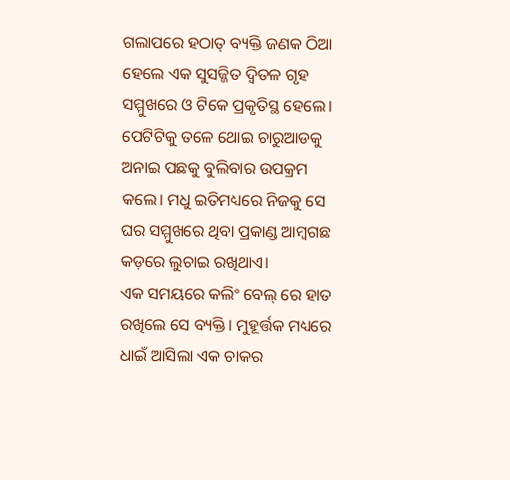ଗଲାପରେ ହଠାତ୍ ବ୍ୟକ୍ତି ଜଣକ ଠିଆ ହେଲେ ଏକ ସୁସଜ୍ଜିତ ଦ୍ଵିତଳ ଗୃହ ସମ୍ମୁଖରେ ଓ ଟିକେ ପ୍ରକୃତିସ୍ଥ ହେଲେ। ପେଟିଟିକୁ ତଳେ ଥୋଇ ଚାରୁଆଡକୁ ଅନାଇ ପଛକୁ ବୁଲିବାର ଉପକ୍ରମ କଲେ। ମଧୁ ଇତିମଧ୍ୟରେ ନିଜକୁ ସେ ଘର ସମ୍ମୁଖରେ ଥିବା ପ୍ରକାଣ୍ଡ ଆମ୍ବଗଛ କଡ଼ରେ ଲୁଚାଇ ରଖିଥାଏ।
ଏକ ସମୟରେ କଲିଂ ବେଲ୍ ରେ ହାତ ରଖିଲେ ସେ ବ୍ୟକ୍ତି। ମୁହୂର୍ତ୍ତକ ମଧ୍ୟରେ ଧାଇଁ ଆସିଲା ଏକ ଚାକର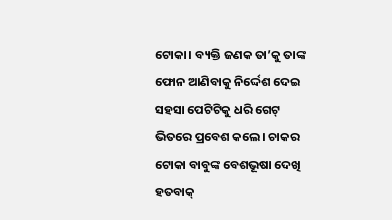ଟୋକା। ବ୍ୟକ୍ତି ଜଣକ ତା’କୁ ତାଙ୍କ ଫୋନ ଆଣିବାକୁ ନିର୍ଦ୍ଦେଶ ଦେଇ ସହସା ପେଟିଟିକୁ ଧରି ଗେଟ୍ ଭିତରେ ପ୍ରବେଶ କଲେ। ଚାକର ଟୋକା ବାବୁଙ୍କ ବେଶଭୂଷା ଦେଖି ହତବାକ୍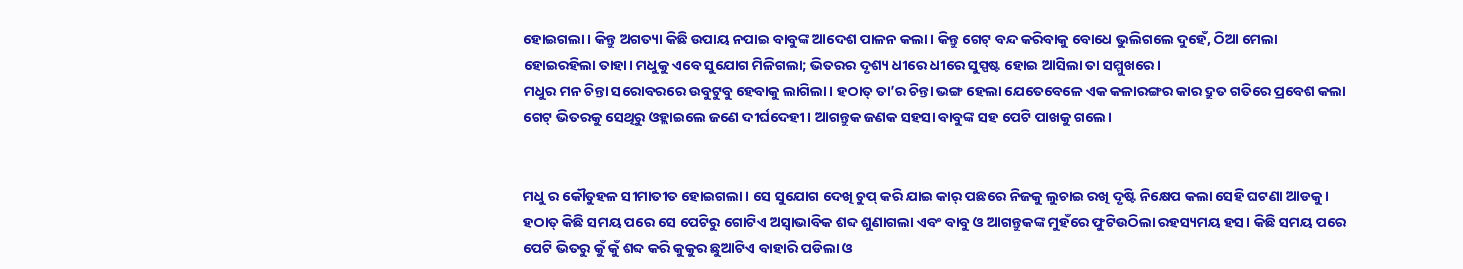ହୋଇଗଲା। କିନ୍ତୁ ଅଗତ୍ୟା କିଛି ଉପାୟ ନପାଇ ବାବୁଙ୍କ ଆଦେଶ ପାଳନ କଲା। କିନ୍ତୁ ଗେଟ୍ ବନ୍ଦ କରିବାକୁ ବୋଧେ ଭୁଲିଗଲେ ଦୁହେଁ, ଠିଆ ମେଲା ହୋଇରହିଲା ତାହା। ମଧୁକୁ ଏବେ ସୁଯୋଗ ମିଳିଗଲା; ଭିତରର ଦୃଶ୍ୟ ଧୀରେ ଧୀରେ ସୁସ୍ପଷ୍ଟ ହୋଇ ଆସିଲା ତା ସମ୍ମୁଖରେ।
ମଧୁର ମନ ଚିନ୍ତା ସରୋବରରେ ଉବୁଟୁବୁ ହେବାକୁ ଲାଗିଲା। ହଠାତ୍ ତା’ର ଚିନ୍ତା ଭଙ୍ଗ ହେଲା ଯେତେବେଳେ ଏକ କଳାରଙ୍ଗର କାର ଦ୍ରୁତ ଗତିରେ ପ୍ରବେଶ କଲା ଗେଟ୍ ଭିତରକୁ ସେଥିରୁ ଓହ୍ଲାଇଲେ ଜଣେ ଦୀର୍ଘଦେହୀ। ଆଗନ୍ତୁକ ଜଣକ ସହସା ବାବୁଙ୍କ ସହ ପେଟି ପାଖକୁ ଗଲେ।


ମଧୁ ର କୌତୁହଳ ସୀମାତୀତ ହୋଇଗଲା। ସେ ସୁଯୋଗ ଦେଖି ଚୁପ୍ କରି ଯାଇ କାର୍ ପଛରେ ନିଜକୁ ଲୁଚାଇ ରଖି ଦୃଷ୍ଟି ନିକ୍ଷେପ କଲା ସେହି ଘଟଣା ଆଡକୁ। ହଠାତ୍ କିଛି ସମୟ ପରେ ସେ ପେଟିରୁ ଗୋଟିଏ ଅସ୍ଵାଭାବିକ ଶବ୍ଦ ଶୁଣାଗଲା ଏବଂ ବାବୁ ଓ ଆଗନ୍ତୁକଙ୍କ ମୁହଁରେ ଫୁଟିଉଠିଲା ରହସ୍ୟମୟ ହସ। କିଛି ସମୟ ପରେ ପେଟି ଭିତରୁ କୁଁ କୁଁ ଶବ୍ଦ କରି କୁକୁର ଛୁଆଟିଏ ବାହାରି ପଡିଲା ଓ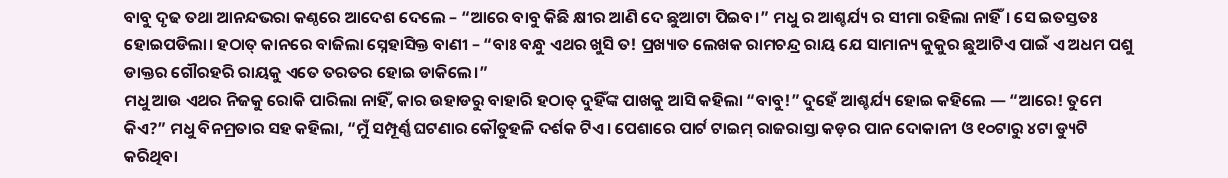ବାବୁ ଦୃଢ ତଥା ଆନନ୍ଦଭରା କଣ୍ଠରେ ଆଦେଶ ଦେଲେ – “ଆରେ ବାବୁ କିଛି କ୍ଷୀର ଆଣି ଦେ ଛୁଆଟା ପିଇବ।” ମଧୁ ର ଆଶ୍ଚର୍ଯ୍ୟ ର ସୀମା ରହିଲା ନାହିଁ। ସେ ଇତସ୍ତତଃ ହୋଇପଡିଲା। ହଠାତ୍ କାନରେ ବାଜିଲା ସ୍ନେହାସିକ୍ତ ବାଣୀ – “ବାଃ ବନ୍ଧୁ ଏଥର ଖୁସି ତ! ପ୍ରଖ୍ୟାତ ଲେଖକ ରାମଚନ୍ଦ୍ର ରାୟ ଯେ ସାମାନ୍ୟ କୁକୁର ଛୁଆଟିଏ ପାଇଁ ଏ ଅଧମ ପଶୁ ଡାକ୍ତର ଗୌରହରି ରାୟକୁ ଏତେ ତରତର ହୋଇ ଡାକିଲେ।”
ମଧୁ ଆଉ ଏଥର ନିଜକୁ ରୋକି ପାରିଲା ନାହିଁ, କାର ଉହାଡରୁ ବାହାରି ହଠାତ୍ ଦୁହିଁଙ୍କ ପାଖକୁ ଆସି କହିଲା “ବାବୁ!” ଦୁହେଁ ଆଶ୍ଚର୍ଯ୍ୟ ହୋଇ କହିଲେ — “ଆରେ! ତୁମେ କିଏ?” ମଧୁ ବିନମ୍ରତାର ସହ କହିଲା, “ମୁଁ ସମ୍ପୂର୍ଣ୍ଣ ଘଟଣାର କୌତୁହଳି ଦର୍ଶକ ଟିଏ। ପେଶାରେ ପାର୍ଟ ଟାଇମ୍ ରାଜରାସ୍ତା କଡ଼ର ପାନ ଦୋକାନୀ ଓ ୧୦ଟାରୁ ୪ଟା ଡ୍ୟୁଟି କରିଥିବା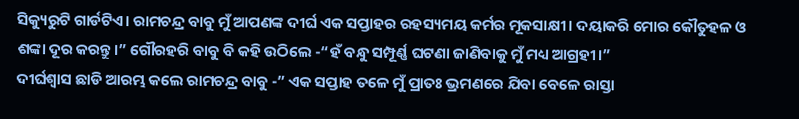ସିକ୍ୟୁରୁଟି ଗାର୍ଡଟିଏ। ରାମଚନ୍ଦ୍ର ବାବୁ ମୁଁ ଆପଣଙ୍କ ଦୀର୍ଘ ଏକ ସପ୍ତାହର ରହସ୍ୟମୟ କର୍ମର ମୂକସାକ୍ଷୀ। ଦୟାକରି ମୋର କୌତୁହଳ ଓ ଶଙ୍କା ଦୂର କରନ୍ତୁ।” ଗୌରହରି ବାବୁ ବି କହି ଉଠିଲେ -“ହଁ ବନ୍ଧୁ ସମ୍ପୂର୍ଣ୍ଣ ଘଟଣା ଜାଣିବାକୁ ମୁଁ ମଧ୍ୟ ଆଗ୍ରହୀ।”
ଦୀର୍ଘଶ୍ଵାସ ଛାଡି ଆରମ୍ଭ କଲେ ରାମଚନ୍ଦ୍ର ବାବୁ -” ଏକ ସପ୍ତାହ ତଳେ ମୁଁ ପ୍ରାତଃ ଭ୍ରମଣରେ ଯିବା ବେଳେ ରାସ୍ତା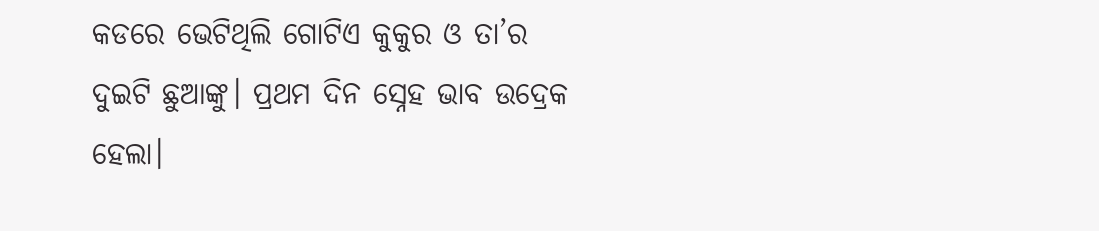କଡରେ ଭେଟିଥିଲି ଗୋଟିଏ କୁକୁର ଓ ତା’ର ଦୁଇଟି ଛୁଆଙ୍କୁ। ପ୍ରଥମ ଦିନ ସ୍ନେହ ଭାବ ଉଦ୍ରେକ ହେଲା।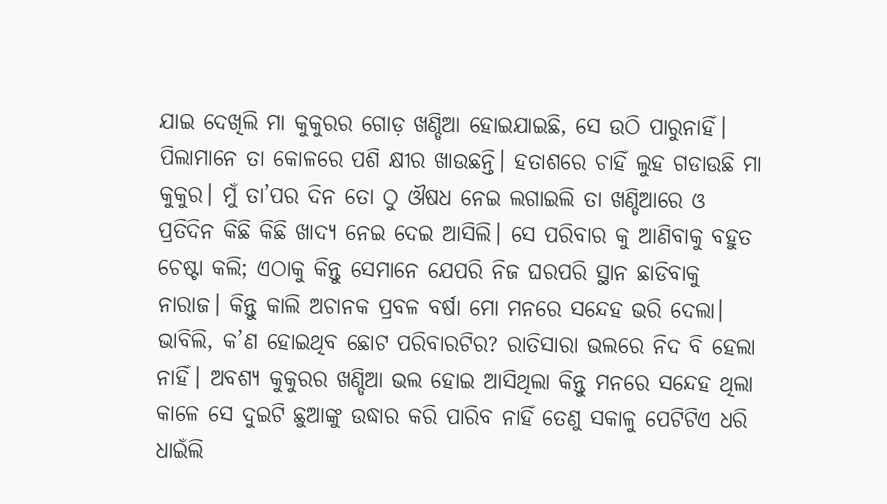ଯାଇ ଦେଖିଲି ମା କୁକୁରର ଗୋଡ଼ ଖଣ୍ଡିଆ ହୋଇଯାଇଛି, ସେ ଉଠି ପାରୁନାହିଁ। ପିଲାମାନେ ତା କୋଳରେ ପଶି କ୍ଷୀର ଖାଉଛନ୍ତି। ହତାଶରେ ଚାହିଁ ଲୁହ ଗଡାଉଛି ମା କୁକୁର। ମୁଁ ତା’ପର ଦିନ ତୋ ଠୁ ଔଷଧ ନେଇ ଲଗାଇଲି ତା ଖଣ୍ଡିଆରେ ଓ ପ୍ରତିଦିନ କିଛି କିଛି ଖାଦ୍ୟ ନେଇ ଦେଇ ଆସିଲି। ସେ ପରିବାର କୁ ଆଣିବାକୁ ବହୁତ ଚେଷ୍ଟା କଲି; ଏଠାକୁ କିନ୍ତୁ ସେମାନେ ଯେପରି ନିଜ ଘରପରି ସ୍ଥାନ ଛାଡିବାକୁ ନାରାଜ। କିନ୍ତୁ କାଲି ଅଚାନକ ପ୍ରବଳ ବର୍ଷା ମୋ ମନରେ ସନ୍ଦେହ ଭରି ଦେଲା। ଭାବିଲି, କ’ଣ ହୋଇଥିବ ଛୋଟ ପରିବାରଟିର? ରାତିସାରା ଭଲରେ ନିଦ ବି ହେଲା ନାହିଁ। ଅବଶ୍ୟ କୁକୁରର ଖଣ୍ଡିଆ ଭଲ ହୋଇ ଆସିଥିଲା କିନ୍ତୁ ମନରେ ସନ୍ଦେହ ଥିଲା କାଳେ ସେ ଦୁଇଟି ଛୁଆଙ୍କୁ ଉଦ୍ଧାର କରି ପାରିବ ନାହିଁ ତେଣୁ ସକାଳୁ ପେଟିଟିଏ ଧରି ଧାଇଁଲି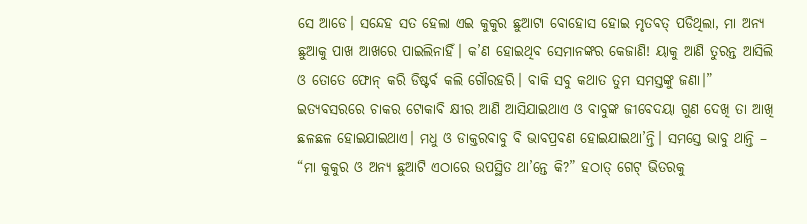ସେ ଆଡେ। ସନ୍ଦେହ ସତ ହେଲା ଏଇ କୁକୁର ଛୁଆଟା ବୋହୋସ ହୋଇ ମୃତବତ୍ ପଡିଥିଲା, ମା ଅନ୍ୟ ଛୁଆକୁ ପାଖ ଆଖରେ ପାଇଲିନାହିଁ। କ’ଣ ହୋଇଥିବ ସେମାନଙ୍କର କେଜାଣି! ୟାକୁ ଆଣି ତୁରନ୍ତ ଆସିଲି ଓ ତୋତେ ଫୋନ୍ କରି ଡିଷ୍ଟର୍ବ କଲି ଗୌରହରି। ବାକି ସବୁ କଥାତ ତୁମ ସମସ୍ତଙ୍କୁ ଜଣା।”
ଇତ୍ୟବସରରେ ଚାକର ଟୋକାବି କ୍ଷୀର ଆଣି ଆସିଯାଇଥାଏ ଓ ବାବୁଙ୍କ ଜୀବେଦୟା ଗୁଣ ଦେଖି ତା ଆଖି ଛଳଛଳ ହୋଇଯାଇଥାଏ। ମଧୁ ଓ ଡାକ୍ତରବାବୁ ବି ଭାବପ୍ରବଣ ହୋଇଯାଇଥା’ନ୍ତି। ସମସ୍ତେ ଭାବୁ ଥାନ୍ତି – “ମା କୁକୁର ଓ ଅନ୍ୟ ଛୁଆଟି ଏଠାରେ ଉପସ୍ଥିତ ଥା’ନ୍ତେ କି?” ହଠାତ୍ ଗେଟ୍ ଭିତରକୁ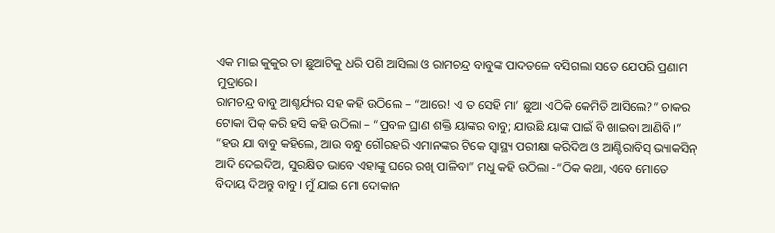ଏକ ମାଇ କୁକୁର ତା ଛୁଆଟିକୁ ଧରି ପଶି ଆସିଲା ଓ ରାମଚନ୍ଦ୍ର ବାବୁଙ୍କ ପାଦତଳେ ବସିଗଲା ସତେ ଯେପରି ପ୍ରଣାମ ମୁଦ୍ରାରେ।
ରାମଚନ୍ଦ୍ର ବାବୁ ଆଶ୍ଚର୍ଯ୍ୟର ସହ କହି ଉଠିଲେ – “ଆରେ! ଏ ତ ସେହି ମା’ ଛୁଆ ଏଠିକି କେମିତି ଆସିଲେ?” ଚାକର ଟୋକା ପିକ୍ କରି ହସି କହି ଉଠିଲା – “ପ୍ରବଳ ଘ୍ରାଣ ଶକ୍ତି ୟାଙ୍କର ବାବୁ; ଯାଉଛି ୟାଙ୍କ ପାଇଁ ବି ଖାଇବା ଆଣିବି।” “ହଉ ଯା ବାବୁ କହିଲେ, ଆଉ ବନ୍ଧୁ ଗୌରହରି ଏମାନଙ୍କର ଟିକେ ସ୍ଵାସ୍ଥ୍ୟ ପରୀକ୍ଷା କରିଦିଅ ଓ ଆଣ୍ଟିରାବିସ୍ ଭ୍ୟାକସିନ୍ ଆଦି ଦେଇଦିଅ, ସୁରକ୍ଷିତ ଭାବେ ଏହାଙ୍କୁ ଘରେ ରଖି ପାଳିବା” ମଧୁ କହି ଉଠିଲା -“ଠିକ କଥା, ଏବେ ମୋତେ ବିଦାୟ ଦିଅନ୍ତୁ ବାବୁ। ମୁଁ ଯାଇ ମୋ ଦୋକାନ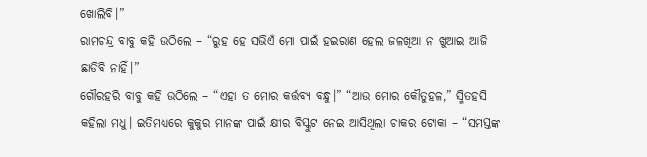ଖୋଲିବି।”
ରାମଚନ୍ଦ୍ର ବାବୁ କହି ଉଠିଲେ – “ରୁହ ହେ ସଭିଏଁ ମୋ ପାଇଁ ହଇରାଣ ହେଲ ଜଳଖିଆ ନ ଖୁଆଇ ଆଜି ଛାଡିବି ନାହିଁ।”
ଗୌରହରି ବାବୁ କହି ଉଠିଲେ – “ଏହା ତ ମୋର କର୍ତ୍ତବ୍ୟ ବନ୍ଧୁ।” “ଆଉ ମୋର କୌତୁହଳ,” ସ୍ମିତହସି କହିଲା ମଧୁ। ଇତିମଧ୍ୟରେ କୁକୁର ମାନଙ୍କ ପାଇଁ କ୍ଷୀର ବିସ୍କୁଟ ନେଇ ଆସିଥିଲା ଚାକର ଟୋକା – “ସମସ୍ତଙ୍କ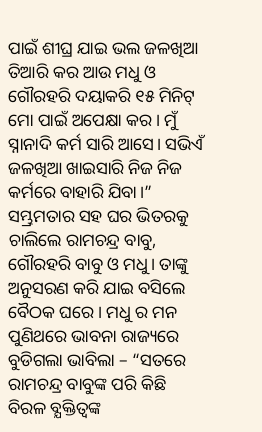ପାଇଁ ଶୀଘ୍ର ଯାଇ ଭଲ ଜଳଖିଆ ତିଆରି କର ଆଉ ମଧୁ ଓ ଗୌରହରି ଦୟାକରି ୧୫ ମିନିଟ୍ ମୋ ପାଇଁ ଅପେକ୍ଷା କର। ମୁଁ ସ୍ନାନାଦି କର୍ମ ସାରି ଆସେ। ସଭିଏଁ ଜଳଖିଆ ଖାଇସାରି ନିଜ ନିଜ କର୍ମରେ ବାହାରି ଯିବା।” ସମ୍ଭ୍ରମତାର ସହ ଘର ଭିତରକୁ ଚାଲିଲେ ରାମଚନ୍ଦ୍ର ବାବୁ, ଗୌରହରି ବାବୁ ଓ ମଧୁ। ତାଙ୍କୁ ଅନୁସରଣ କରି ଯାଇ ବସିଲେ ବୈଠକ ଘରେ। ମଧୁ ର ମନ ପୁଣିଥରେ ଭାବନା ରାଜ୍ୟରେ ବୁଡିଗଲା ଭାବିଲା – “ସତରେ ରାମଚନ୍ଦ୍ର ବାବୁଙ୍କ ପରି କିଛି ବିରଳ ବ୍ଯକ୍ତିତ୍ଵଙ୍କ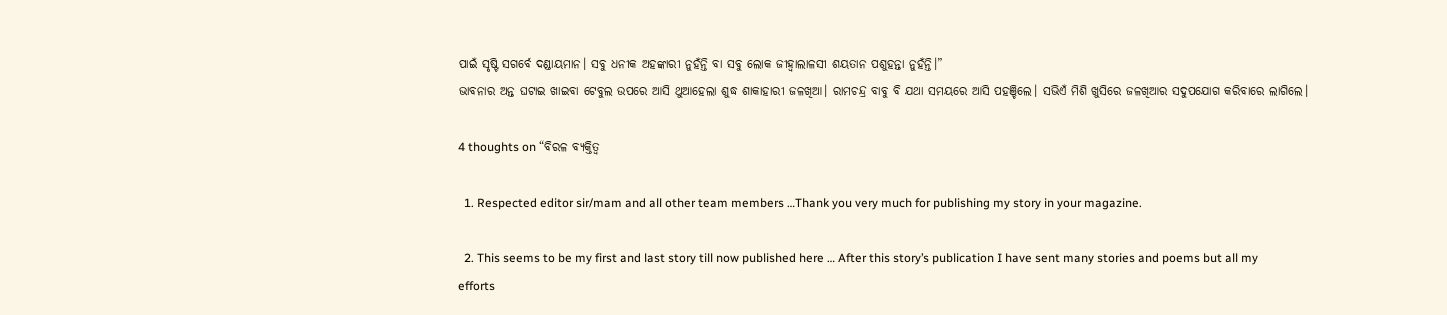ପାଇଁ ସୃଷ୍ଟି ସଗର୍ବେ ଦଣ୍ଡାୟମାନ। ସବୁ ଧନୀକ ଅହଙ୍କାରୀ ନୁହଁନ୍ତି ବା ସବୁ ଲୋକ ଜୀହ୍ଵାଲାଳସୀ ଶୟତାନ ପଶୁହନ୍ତା ନୁହଁନ୍ତି।”
ଭାବନାର ଅନ୍ତ ଘଟାଇ ଖାଇବା ଟେବୁଲ ଉପରେ ଆସି ଥୁଆହେଲା ଶୁଦ୍ଧ ଶାକାହାରୀ ଜଳଖିଆ। ରାମଚନ୍ଦ୍ର ବାବୁ ବି ଯଥା ସମୟରେ ଆସି ପହଞ୍ଚିଲେ। ସଭିଏଁ ମିଶି ଖୁସିରେ ଜଳଖିଆର ସଦୁପଯୋଗ କରିବାରେ ଲାଗିଲେ।

4 thoughts on “ବିରଳ ବ୍ୟକ୍ତିତ୍ଵ

  1. Respected editor sir/mam and all other team members …Thank you very much for publishing my story in your magazine.

  2. This seems to be my first and last story till now published here … After this story’s publication I have sent many stories and poems but all my efforts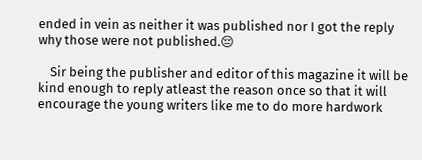ended in vein as neither it was published nor I got the reply why those were not published.😔

    Sir being the publisher and editor of this magazine it will be kind enough to reply atleast the reason once so that it will encourage the young writers like me to do more hardwork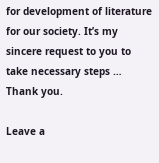for development of literature for our society. It’s my sincere request to you to take necessary steps … Thank you.

Leave a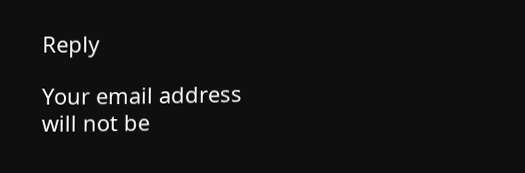Reply

Your email address will not be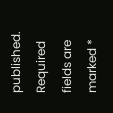published. Required fields are marked *